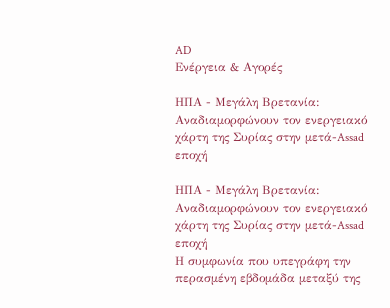AD
Ενέργεια & Αγορές

ΗΠΑ - Μεγάλη Βρετανία: Αναδιαμορφώνουν τον ενεργειακό χάρτη της Συρίας στην μετά-Assad εποχή

ΗΠΑ - Μεγάλη Βρετανία: Αναδιαμορφώνουν τον ενεργειακό χάρτη της Συρίας στην μετά-Assad εποχή
Η συμφωνία που υπεγράφη την περασμένη εβδομάδα μεταξύ της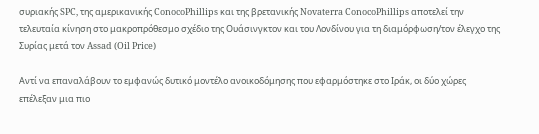συριακής SPC, της αμερικανικής ConocoPhillips και της βρετανικής Novaterra ConocoPhillips αποτελεί την τελευταία κίνηση στο μακροπρόθεσμο σχέδιο της Ουάσινγκτον και του Λονδίνου για τη διαμόρφωση/τον έλεγχο της Συρίας μετά τον Assad (Oil Price)

Αντί να επαναλάβουν το εμφανώς δυτικό μοντέλο ανοικοδόμησης που εφαρμόστηκε στο Ιράκ, οι δύο χώρες επέλεξαν μια πιο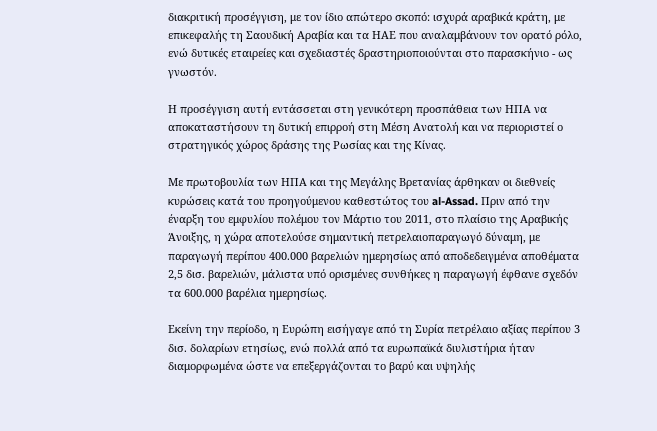διακριτική προσέγγιση, με τον ίδιο απώτερο σκοπό: ισχυρά αραβικά κράτη, με επικεφαλής τη Σαουδική Αραβία και τα ΗΑΕ που αναλαμβάνουν τον ορατό ρόλο, ενώ δυτικές εταιρείες και σχεδιαστές δραστηριοποιούνται στο παρασκήνιο - ως γνωστόν.

Η προσέγγιση αυτή εντάσσεται στη γενικότερη προσπάθεια των ΗΠΑ να αποκαταστήσουν τη δυτική επιρροή στη Μέση Ανατολή και να περιοριστεί ο στρατηγικός χώρος δράσης της Ρωσίας και της Κίνας.

Με πρωτοβουλία των ΗΠΑ και της Μεγάλης Βρετανίας άρθηκαν οι διεθνείς κυρώσεις κατά του προηγούμενου καθεστώτος του al-Assad. Πριν από την έναρξη του εμφυλίου πολέμου τον Μάρτιο του 2011, στο πλαίσιο της Αραβικής Άνοιξης, η χώρα αποτελούσε σημαντική πετρελαιοπαραγωγό δύναμη, με παραγωγή περίπου 400.000 βαρελιών ημερησίως από αποδεδειγμένα αποθέματα 2,5 δισ. βαρελιών, μάλιστα υπό ορισμένες συνθήκες η παραγωγή έφθανε σχεδόν τα 600.000 βαρέλια ημερησίως.

Εκείνη την περίοδο, η Ευρώπη εισήγαγε από τη Συρία πετρέλαιο αξίας περίπου 3 δισ. δολαρίων ετησίως, ενώ πολλά από τα ευρωπαϊκά διυλιστήρια ήταν διαμορφωμένα ώστε να επεξεργάζονται το βαρύ και υψηλής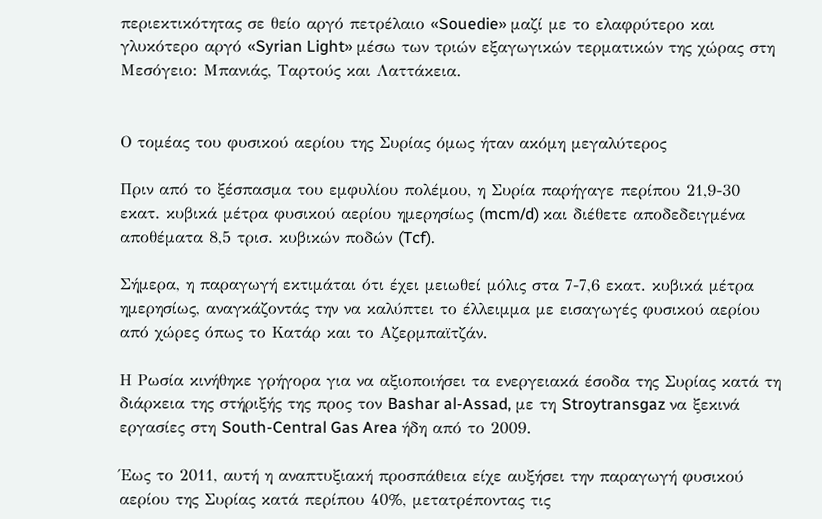περιεκτικότητας σε θείο αργό πετρέλαιο «Souedie» μαζί με το ελαφρύτερο και γλυκότερο αργό «Syrian Light» μέσω των τριών εξαγωγικών τερματικών της χώρας στη Μεσόγειο: Μπανιάς, Ταρτούς και Λαττάκεια.


Ο τομέας του φυσικού αερίου της Συρίας όμως ήταν ακόμη μεγαλύτερος

Πριν από το ξέσπασμα του εμφυλίου πολέμου, η Συρία παρήγαγε περίπου 21,9-30 εκατ. κυβικά μέτρα φυσικού αερίου ημερησίως (mcm/d) και διέθετε αποδεδειγμένα αποθέματα 8,5 τρισ. κυβικών ποδών (Tcf).

Σήμερα, η παραγωγή εκτιμάται ότι έχει μειωθεί μόλις στα 7-7,6 εκατ. κυβικά μέτρα ημερησίως, αναγκάζοντάς την να καλύπτει το έλλειμμα με εισαγωγές φυσικού αερίου από χώρες όπως το Κατάρ και το Αζερμπαϊτζάν.

Η Ρωσία κινήθηκε γρήγορα για να αξιοποιήσει τα ενεργειακά έσοδα της Συρίας κατά τη διάρκεια της στήριξής της προς τον Bashar al-Assad, με τη Stroytransgaz να ξεκινά εργασίες στη South-Central Gas Area ήδη από το 2009.

Έως το 2011, αυτή η αναπτυξιακή προσπάθεια είχε αυξήσει την παραγωγή φυσικού αερίου της Συρίας κατά περίπου 40%, μετατρέποντας τις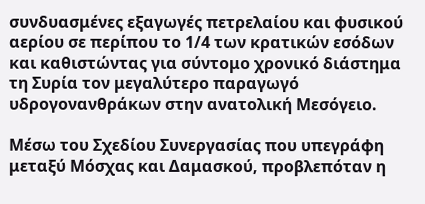συνδυασμένες εξαγωγές πετρελαίου και φυσικού αερίου σε περίπου το 1/4 των κρατικών εσόδων και καθιστώντας για σύντομο χρονικό διάστημα τη Συρία τον μεγαλύτερο παραγωγό υδρογονανθράκων στην ανατολική Μεσόγειο.

Μέσω του Σχεδίου Συνεργασίας που υπεγράφη μεταξύ Μόσχας και Δαμασκού, προβλεπόταν η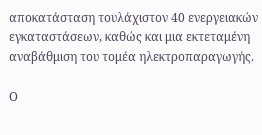αποκατάσταση τουλάχιστον 40 ενεργειακών εγκαταστάσεων, καθώς και μια εκτεταμένη αναβάθμιση του τομέα ηλεκτροπαραγωγής.

Ο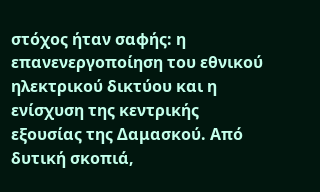στόχος ήταν σαφής: η επανενεργοποίηση του εθνικού ηλεκτρικού δικτύου και η ενίσχυση της κεντρικής εξουσίας της Δαμασκού. Από δυτική σκοπιά,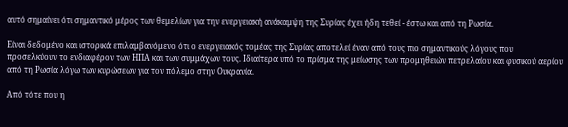αυτό σημαίνει ότι σημαντικό μέρος των θεμελίων για την ενεργειακή ανάκαμψη της Συρίας έχει ήδη τεθεί - έστω και από τη Ρωσία.

Είναι δεδομένο και ιστορικά επιλαμβανόμενο ότι ο ενεργειακός τομέας της Συρίας αποτελεί έναν από τους πιο σημαντικούς λόγους που προσελκύουν το ενδιαφέρον των ΗΠΑ και των συμμάχων τους. Ιδιαίτερα υπό το πρίσμα της μείωσης των προμηθειών πετρελαίου και φυσικού αερίου από τη Ρωσία λόγω των κυρώσεων για τον πόλεμο στην Ουκρανία.

Από τότε που η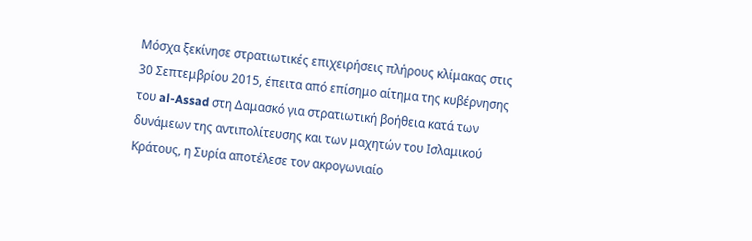Μόσχα ξεκίνησε στρατιωτικές επιχειρήσεις πλήρους κλίμακας στις 30 Σεπτεμβρίου 2015, έπειτα από επίσημο αίτημα της κυβέρνησης του al-Assad στη Δαμασκό για στρατιωτική βοήθεια κατά των δυνάμεων της αντιπολίτευσης και των μαχητών του Ισλαμικού Κράτους, η Συρία αποτέλεσε τον ακρογωνιαίο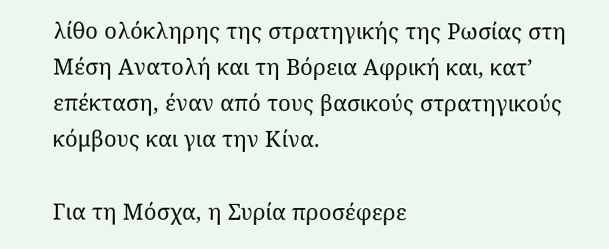λίθο ολόκληρης της στρατηγικής της Ρωσίας στη Μέση Ανατολή και τη Βόρεια Αφρική και, κατ’ επέκταση, έναν από τους βασικούς στρατηγικούς κόμβους και για την Κίνα.

Για τη Μόσχα, η Συρία προσέφερε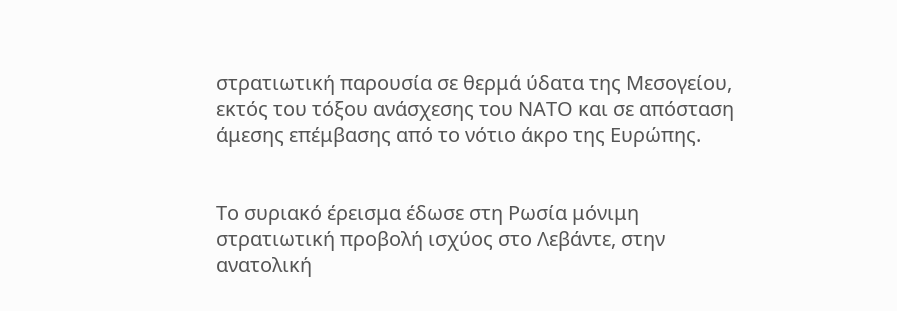στρατιωτική παρουσία σε θερμά ύδατα της Μεσογείου, εκτός του τόξου ανάσχεσης του ΝΑΤΟ και σε απόσταση άμεσης επέμβασης από το νότιο άκρο της Ευρώπης.


Το συριακό έρεισμα έδωσε στη Ρωσία μόνιμη στρατιωτική προβολή ισχύος στο Λεβάντε, στην ανατολική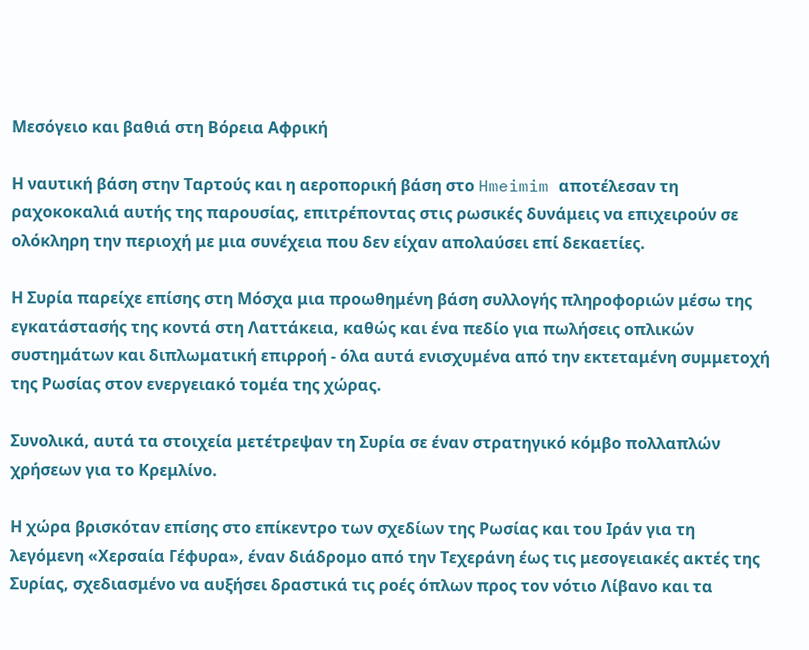Μεσόγειο και βαθιά στη Βόρεια Αφρική

Η ναυτική βάση στην Ταρτούς και η αεροπορική βάση στο Hmeimim αποτέλεσαν τη ραχοκοκαλιά αυτής της παρουσίας, επιτρέποντας στις ρωσικές δυνάμεις να επιχειρούν σε ολόκληρη την περιοχή με μια συνέχεια που δεν είχαν απολαύσει επί δεκαετίες.

Η Συρία παρείχε επίσης στη Μόσχα μια προωθημένη βάση συλλογής πληροφοριών μέσω της εγκατάστασής της κοντά στη Λαττάκεια, καθώς και ένα πεδίο για πωλήσεις οπλικών συστημάτων και διπλωματική επιρροή - όλα αυτά ενισχυμένα από την εκτεταμένη συμμετοχή της Ρωσίας στον ενεργειακό τομέα της χώρας.

Συνολικά, αυτά τα στοιχεία μετέτρεψαν τη Συρία σε έναν στρατηγικό κόμβο πολλαπλών χρήσεων για το Κρεμλίνο.

Η χώρα βρισκόταν επίσης στο επίκεντρο των σχεδίων της Ρωσίας και του Ιράν για τη λεγόμενη «Χερσαία Γέφυρα», έναν διάδρομο από την Τεχεράνη έως τις μεσογειακές ακτές της Συρίας, σχεδιασμένο να αυξήσει δραστικά τις ροές όπλων προς τον νότιο Λίβανο και τα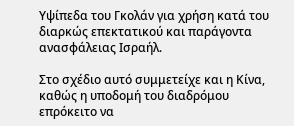Υψίπεδα του Γκολάν για χρήση κατά του διαρκώς επεκτατικού και παράγοντα ανασφάλειας Ισραήλ.

Στο σχέδιο αυτό συμμετείχε και η Κίνα, καθώς η υποδομή του διαδρόμου επρόκειτο να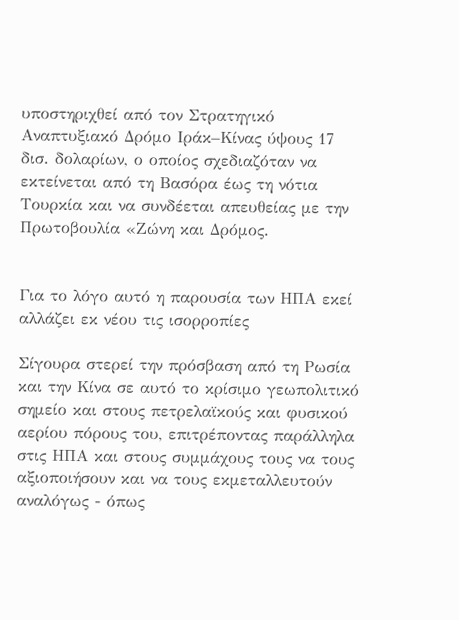υποστηριχθεί από τον Στρατηγικό Αναπτυξιακό Δρόμο Ιράκ–Κίνας ύψους 17 δισ. δολαρίων, ο οποίος σχεδιαζόταν να εκτείνεται από τη Βασόρα έως τη νότια Τουρκία και να συνδέεται απευθείας με την Πρωτοβουλία «Ζώνη και Δρόμος.


Για το λόγο αυτό η παρουσία των ΗΠΑ εκεί αλλάζει εκ νέου τις ισορροπίες

Σίγουρα στερεί την πρόσβαση από τη Ρωσία και την Κίνα σε αυτό το κρίσιμο γεωπολιτικό σημείο και στους πετρελαϊκούς και φυσικού αερίου πόρους του, επιτρέποντας παράλληλα στις ΗΠΑ και στους συμμάχους τους να τους αξιοποιήσουν και να τους εκμεταλλευτούν αναλόγως - όπως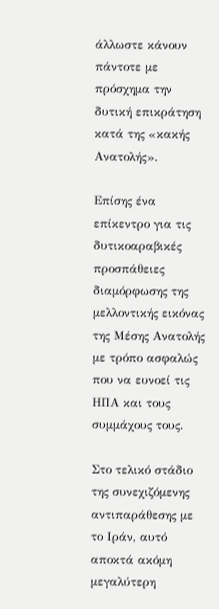άλλωστε κάνουν πάντοτε με πρόσχημα την δυτική επικράτηση κατά της «κακής Ανατολής».

Επίσης ένα επίκεντρο για τις δυτικοαραβικές προσπάθειες διαμόρφωσης της μελλοντικής εικόνας της Μέσης Ανατολής με τρόπο ασφαλώς που να ευνοεί τις ΗΠΑ και τους συμμάχους τους.

Στο τελικό στάδιο της συνεχιζόμενης αντιπαράθεσης με το Ιράν, αυτό αποκτά ακόμη μεγαλύτερη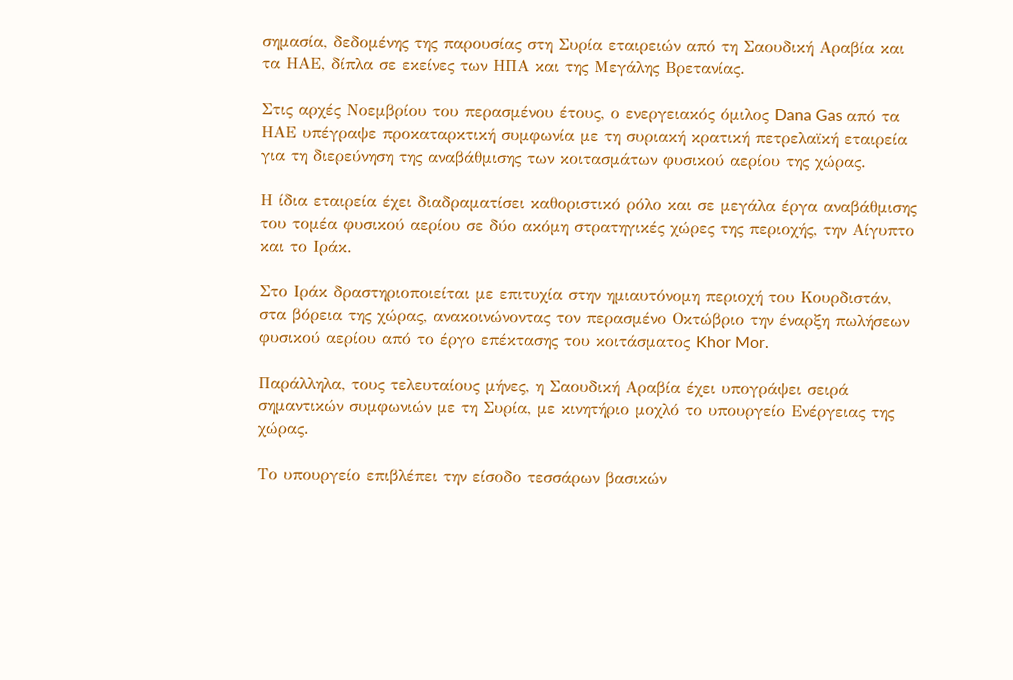σημασία, δεδομένης της παρουσίας στη Συρία εταιρειών από τη Σαουδική Αραβία και τα ΗΑΕ, δίπλα σε εκείνες των ΗΠΑ και της Μεγάλης Βρετανίας.

Στις αρχές Νοεμβρίου του περασμένου έτους, ο ενεργειακός όμιλος Dana Gas από τα ΗΑΕ υπέγραψε προκαταρκτική συμφωνία με τη συριακή κρατική πετρελαϊκή εταιρεία για τη διερεύνηση της αναβάθμισης των κοιτασμάτων φυσικού αερίου της χώρας.

Η ίδια εταιρεία έχει διαδραματίσει καθοριστικό ρόλο και σε μεγάλα έργα αναβάθμισης του τομέα φυσικού αερίου σε δύο ακόμη στρατηγικές χώρες της περιοχής, την Αίγυπτο και το Ιράκ.

Στο Ιράκ δραστηριοποιείται με επιτυχία στην ημιαυτόνομη περιοχή του Κουρδιστάν, στα βόρεια της χώρας, ανακοινώνοντας τον περασμένο Οκτώβριο την έναρξη πωλήσεων φυσικού αερίου από το έργο επέκτασης του κοιτάσματος Khor Mor.

Παράλληλα, τους τελευταίους μήνες, η Σαουδική Αραβία έχει υπογράψει σειρά σημαντικών συμφωνιών με τη Συρία, με κινητήριο μοχλό το υπουργείο Ενέργειας της χώρας.

Το υπουργείο επιβλέπει την είσοδο τεσσάρων βασικών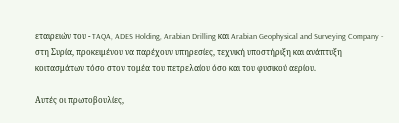εταιρειών του - TAQA, ADES Holding, Arabian Drilling και Arabian Geophysical and Surveying Company - στη Συρία, προκειμένου να παρέχουν υπηρεσίες, τεχνική υποστήριξη και ανάπτυξη κοιτασμάτων τόσο στον τομέα του πετρελαίου όσο και του φυσικού αερίου.

Αυτές οι πρωτοβουλίες,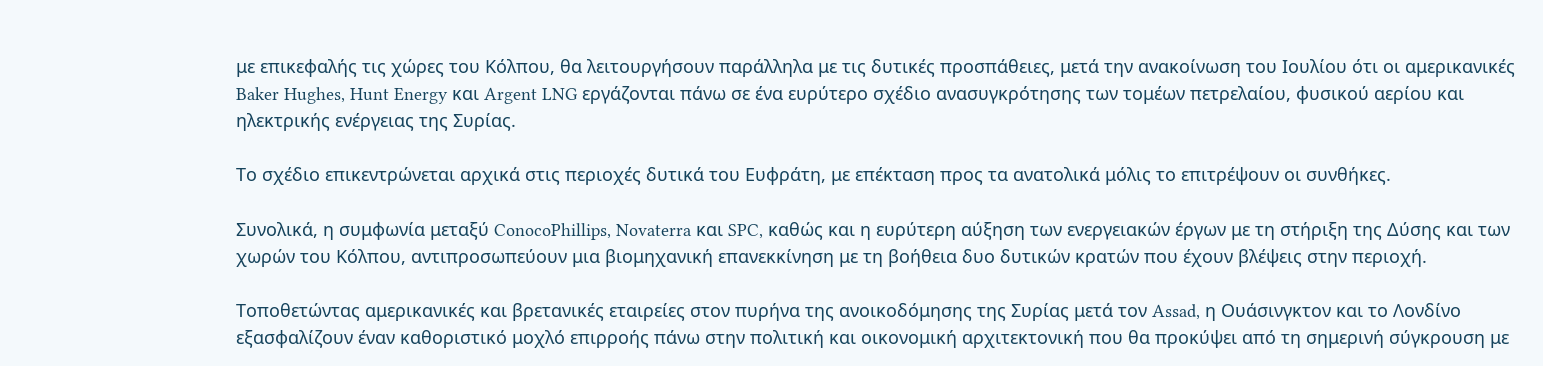με επικεφαλής τις χώρες του Κόλπου, θα λειτουργήσουν παράλληλα με τις δυτικές προσπάθειες, μετά την ανακοίνωση του Ιουλίου ότι οι αμερικανικές Baker Hughes, Hunt Energy και Argent LNG εργάζονται πάνω σε ένα ευρύτερο σχέδιο ανασυγκρότησης των τομέων πετρελαίου, φυσικού αερίου και ηλεκτρικής ενέργειας της Συρίας.

Το σχέδιο επικεντρώνεται αρχικά στις περιοχές δυτικά του Ευφράτη, με επέκταση προς τα ανατολικά μόλις το επιτρέψουν οι συνθήκες.

Συνολικά, η συμφωνία μεταξύ ConocoPhillips, Novaterra και SPC, καθώς και η ευρύτερη αύξηση των ενεργειακών έργων με τη στήριξη της Δύσης και των χωρών του Κόλπου, αντιπροσωπεύουν μια βιομηχανική επανεκκίνηση με τη βοήθεια δυο δυτικών κρατών που έχουν βλέψεις στην περιοχή.

Τοποθετώντας αμερικανικές και βρετανικές εταιρείες στον πυρήνα της ανοικοδόμησης της Συρίας μετά τον Assad, η Ουάσινγκτον και το Λονδίνο εξασφαλίζουν έναν καθοριστικό μοχλό επιρροής πάνω στην πολιτική και οικονομική αρχιτεκτονική που θα προκύψει από τη σημερινή σύγκρουση με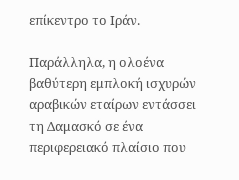επίκεντρο το Ιράν.

Παράλληλα, η ολοένα βαθύτερη εμπλοκή ισχυρών αραβικών εταίρων εντάσσει τη Δαμασκό σε ένα περιφερειακό πλαίσιο που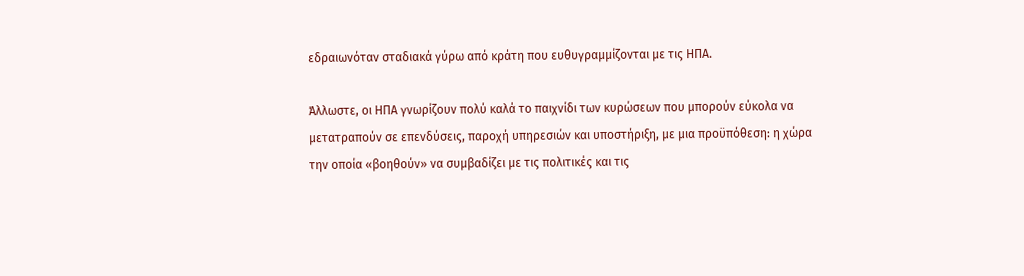εδραιωνόταν σταδιακά γύρω από κράτη που ευθυγραμμίζονται με τις ΗΠΑ.

Άλλωστε, οι ΗΠΑ γνωρίζουν πολύ καλά το παιχνίδι των κυρώσεων που μπορούν εύκολα να μετατραπούν σε επενδύσεις, παροχή υπηρεσιών και υποστήριξη, με μια προϋπόθεση: η χώρα την οποία «βοηθούν» να συμβαδίζει με τις πολιτικές και τις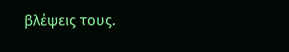βλέψεις τους.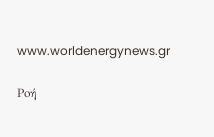www.worldenergynews.gr

Ρoή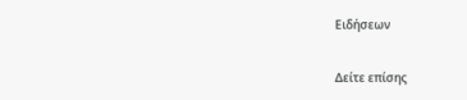Ειδήσεων

Δείτε επίσης